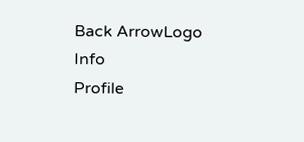Back ArrowLogo
Info
Profile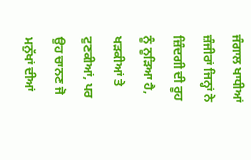ਜੰਗਾਲ ਖਾਧੀਆਂ ਜ਼ੰਜੀਰਾਂ ਜਿਨ੍ਹਾਂ ਨੇ ਜ਼ਿੰਦਗੀ ਦੀ ਰੂਹ ਨੂੰ ਨੂੜਿਆ ਹੈ, ਖੜਕੀਆਂ ਤੇ ਟੁਣਕੀਆਂ, ਪਰ ਉਹ ਚਾਨਣ ਜੋ ਮਨੁੱਖਾਂ ਦੀਆਂ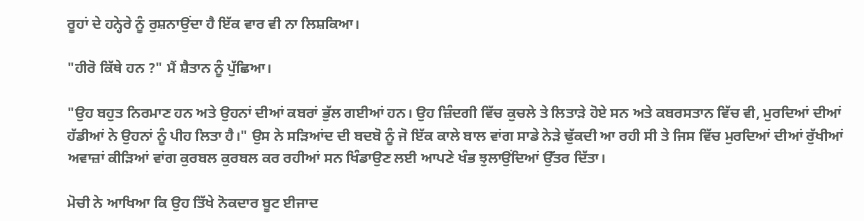ਰੂਹਾਂ ਦੇ ਹਨ੍ਹੇਰੇ ਨੂੰ ਰੁਸ਼ਨਾਉਂਦਾ ਹੈ ਇੱਕ ਵਾਰ ਵੀ ਨਾ ਲਿਸ਼ਕਿਆ।

"ਹੀਰੋ ਕਿੱਥੇ ਹਨ ?" ਮੈਂ ਸ਼ੈਤਾਨ ਨੂੰ ਪੁੱਛਿਆ।

"ਉਹ ਬਹੁਤ ਨਿਰਮਾਣ ਹਨ ਅਤੇ ਉਹਨਾਂ ਦੀਆਂ ਕਬਰਾਂ ਭੁੱਲ ਗਈਆਂ ਹਨ। ਉਹ ਜ਼ਿੰਦਗੀ ਵਿੱਚ ਕੁਚਲੇ ਤੇ ਲਿਤਾੜੇ ਹੋਏ ਸਨ ਅਤੇ ਕਬਰਸਤਾਨ ਵਿੱਚ ਵੀ, ਮੁਰਦਿਆਂ ਦੀਆਂ ਹੱਡੀਆਂ ਨੇ ਉਹਨਾਂ ਨੂੰ ਪੀਹ ਲਿਤਾ ਹੈ।" ਉਸ ਨੇ ਸੜਿਆਂਦ ਦੀ ਬਦਬੋ ਨੂੰ ਜੋ ਇੱਕ ਕਾਲੇ ਬਾਲ ਵਾਂਗ ਸਾਡੇ ਨੇੜੇ ਢੁੱਕਦੀ ਆ ਰਹੀ ਸੀ ਤੇ ਜਿਸ ਵਿੱਚ ਮੁਰਦਿਆਂ ਦੀਆਂ ਰੁੱਖੀਆਂ ਅਵਾਜ਼ਾਂ ਕੀੜਿਆਂ ਵਾਂਗ ਕੁਰਬਲ ਕੁਰਬਲ ਕਰ ਰਹੀਆਂ ਸਨ ਖਿੰਡਾਉਣ ਲਈ ਆਪਣੇ ਖੰਭ ਝੁਲਾਉਂਦਿਆਂ ਉੱਤਰ ਦਿੱਤਾ।

ਮੋਚੀ ਨੇ ਆਖਿਆ ਕਿ ਉਹ ਤਿੱਖੇ ਨੋਕਦਾਰ ਬੂਟ ਈਜਾਦ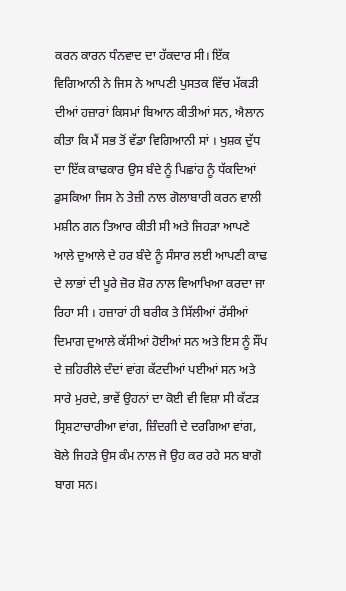ਕਰਨ ਕਾਰਨ ਧੰਨਵਾਦ ਦਾ ਹੱਕਦਾਰ ਸੀ। ਇੱਕ ਵਿਗਿਆਨੀ ਨੇ ਜਿਸ ਨੇ ਆਪਣੀ ਪੁਸਤਕ ਵਿੱਚ ਮੱਕੜੀ ਦੀਆਂ ਹਜ਼ਾਰਾਂ ਕਿਸਮਾਂ ਬਿਆਨ ਕੀਤੀਆਂ ਸਨ, ਐਲਾਨ ਕੀਤਾ ਕਿ ਮੈਂ ਸਭ ਤੋਂ ਵੱਡਾ ਵਿਗਿਆਨੀ ਸਾਂ । ਖੁਸ਼ਕ ਦੁੱਧ ਦਾ ਇੱਕ ਕਾਢਕਾਰ ਉਸ ਬੰਦੇ ਨੂੰ ਪਿਛਾਂਹ ਨੂੰ ਧੱਕਦਿਆਂ ਡੁਸਕਿਆ ਜਿਸ ਨੇ ਤੇਜ਼ੀ ਨਾਲ ਗੋਲਾਬਾਰੀ ਕਰਨ ਵਾਲੀ ਮਸ਼ੀਨ ਗਨ ਤਿਆਰ ਕੀਤੀ ਸੀ ਅਤੇ ਜਿਹੜਾ ਆਪਣੇ ਆਲੇ ਦੁਆਲੇ ਦੇ ਹਰ ਬੰਦੇ ਨੂੰ ਸੰਸਾਰ ਲਈ ਆਪਣੀ ਕਾਢ ਦੇ ਲਾਭਾਂ ਦੀ ਪੂਰੇ ਜ਼ੋਰ ਸ਼ੋਰ ਨਾਲ ਵਿਆਖਿਆ ਕਰਦਾ ਜਾ ਰਿਹਾ ਸੀ । ਹਜ਼ਾਰਾਂ ਹੀ ਬਰੀਕ ਤੇ ਸਿੱਲੀਆਂ ਰੱਸੀਆਂ ਦਿਮਾਗ ਦੁਆਲੇ ਕੱਸੀਆਂ ਹੋਈਆਂ ਸਨ ਅਤੇ ਇਸ ਨੂੰ ਸੌਂਪ ਦੇ ਜ਼ਹਿਰੀਲੇ ਦੰਦਾਂ ਵਾਂਗ ਕੱਟਦੀਆਂ ਪਈਆਂ ਸਨ ਅਤੇ ਸਾਰੇ ਮੁਰਦੇ, ਭਾਵੇਂ ਉਹਨਾਂ ਦਾ ਕੋਈ ਵੀ ਵਿਸ਼ਾ ਸੀ ਕੱਟੜ ਸ੍ਰਿਸ਼ਟਾਚਾਰੀਆ ਵਾਂਗ, ਜ਼ਿੰਦਗੀ ਦੇ ਦਰਗਿਆ ਵਾਂਗ, ਬੋਲੇ ਜਿਹੜੇ ਉਸ ਕੰਮ ਨਾਲ ਜੋ ਉਹ ਕਰ ਰਹੇ ਸਨ ਬਾਗੋ ਬਾਗ ਸਨ।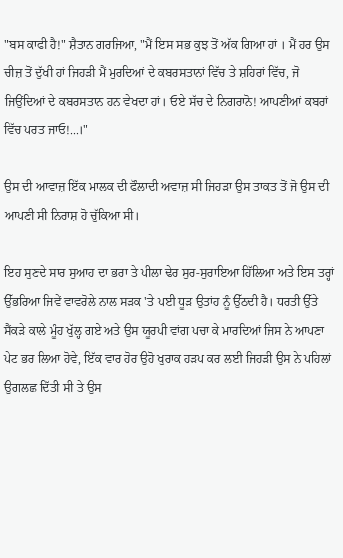"ਬਸ ਕਾਫੀ ਹੈ!" ਸ਼ੈਤਾਨ ਗਰਜਿਆ, "ਮੈਂ ਇਸ ਸਭ ਕੁਝ ਤੋਂ ਅੱਕ ਗਿਆ ਹਾਂ । ਮੈਂ ਹਰ ਉਸ ਚੀਜ਼ ਤੋਂ ਦੁੱਖੀ ਹਾਂ ਜਿਹੜੀ ਮੈਂ ਮੁਰਦਿਆਂ ਦੇ ਕਬਰਸਤਾਨਾਂ ਵਿੱਚ ਤੇ ਸ਼ਹਿਰਾਂ ਵਿੱਚ, ਜੋ ਜਿਉਂਦਿਆਂ ਦੇ ਕਬਰਸਤਾਨ ਹਨ ਵੇਖਦਾ ਹਾਂ। ਓਏ ਸੱਚ ਦੇ ਨਿਗਰਾਨੋ! ਆਪਣੀਆਂ ਕਬਰਾਂ ਵਿੱਚ ਪਰਤ ਜਾਓ!...।"

ਉਸ ਦੀ ਆਵਾਜ਼ ਇੱਕ ਮਾਲਕ ਦੀ ਫੌਲਾਦੀ ਅਵਾਜ਼ ਸੀ ਜਿਹੜਾ ਉਸ ਤਾਕਤ ਤੋਂ ਜੋ ਉਸ ਦੀ ਆਪਣੀ ਸੀ ਨਿਰਾਸ਼ ਹੋ ਚੁੱਕਿਆ ਸੀ।

ਇਹ ਸੁਣਦੇ ਸਾਰ ਸੁਆਹ ਦਾ ਭਰਾ ਤੇ ਪੀਲਾ ਢੇਰ ਸੁਰ-ਸੁਰਾਇਆ ਹਿੱਲਿਆ ਅਤੇ ਇਸ ਤਰ੍ਹਾਂ ਉੱਭਰਿਆ ਜਿਵੇਂ ਵਾਵਰੋਲੇ ਨਾਲ ਸੜਕ 'ਤੇ ਪਈ ਧੂੜ ਉਤਾਂਹ ਨੂੰ ਉੱਠਦੀ ਹੈ। ਧਰਤੀ ਉੱਤੇ ਸੈਂਕੜੇ ਕਾਲੇ ਮੂੰਹ ਖੁੱਲ੍ਹ ਗਏ ਅਤੇ ਉਸ ਯੂਰਪੀ ਵਾਂਗ ਪਚਾ ਕੇ ਮਾਰਦਿਆਂ ਜਿਸ ਨੇ ਆਪਣਾ ਪੇਟ ਭਰ ਲਿਆ ਹੋਵੇ, ਇੱਕ ਵਾਰ ਹੋਰ ਉਹੋ ਖੁਰਾਕ ਹੜਪ ਕਰ ਲਈ ਜਿਹੜੀ ਉਸ ਨੇ ਪਹਿਲਾਂ ਉਗਲਛ ਦਿੱਤੀ ਸੀ ਤੇ ਉਸ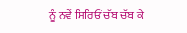ਨੂੰ ਨਵੇਂ ਸਿਰਿਓਂ ਚੱਬ ਚੱਬ ਕੇ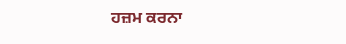ਹਜ਼ਮ ਕਰਨਾ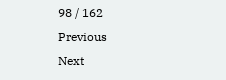98 / 162
Previous
Next